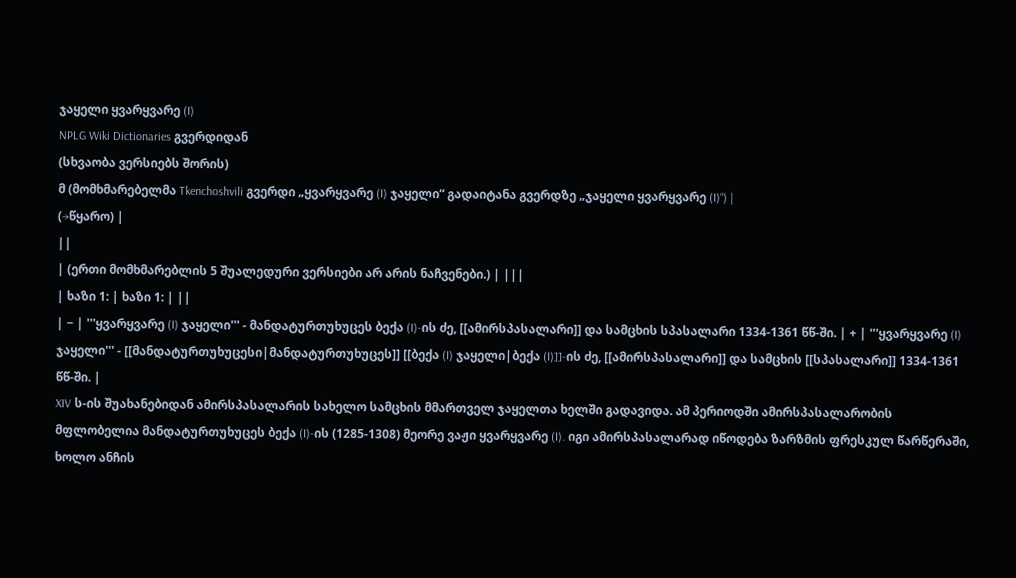ჯაყელი ყვარყვარე (I)
NPLG Wiki Dictionaries გვერდიდან
(სხვაობა ვერსიებს შორის)
მ (მომხმარებელმა Tkenchoshvili გვერდი „ყვარყვარე (I) ჯაყელი“ გადაიტანა გვერდზე „ჯაყელი ყვარყვარე (I)“) |
(→წყარო) |
||
| (ერთი მომხმარებლის 5 შუალედური ვერსიები არ არის ნაჩვენები.) | |||
| ხაზი 1: | ხაზი 1: | ||
| − | '''ყვარყვარე (I) ჯაყელი''' - მანდატურთუხუცეს ბექა (I)-ის ძე, [[ამირსპასალარი]] და სამცხის სპასალარი 1334-1361 წწ-ში. | + | '''ყვარყვარე (I) ჯაყელი''' - [[მანდატურთუხუცესი|მანდატურთუხუცეს]] [[ბექა (I) ჯაყელი|ბექა (I)]]-ის ძე, [[ამირსპასალარი]] და სამცხის [[სპასალარი]] 1334-1361 წწ-ში. |
XIV ს-ის შუახანებიდან ამირსპასალარის სახელო სამცხის მმართველ ჯაყელთა ხელში გადავიდა. ამ პერიოდში ამირსპასალარობის მფლობელია მანდატურთუხუცეს ბექა (I)-ის (1285-1308) მეორე ვაჟი ყვარყვარე (I). იგი ამირსპასალარად იწოდება ზარზმის ფრესკულ წარწერაში, ხოლო ანჩის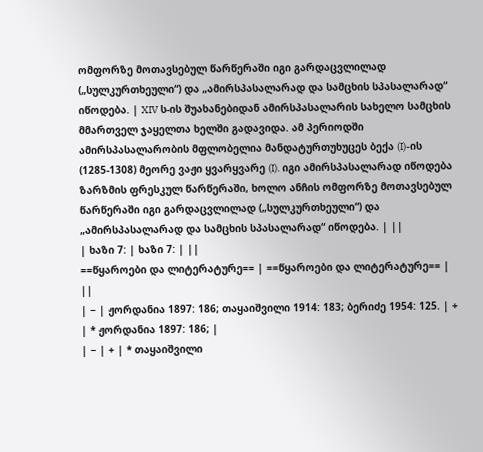ომფორზე მოთავსებულ წარწერაში იგი გარდაცვლილად („სულკურთხეული“) და „ამირსპასალარად და სამცხის სპასალარად“ იწოდება. | XIV ს-ის შუახანებიდან ამირსპასალარის სახელო სამცხის მმართველ ჯაყელთა ხელში გადავიდა. ამ პერიოდში ამირსპასალარობის მფლობელია მანდატურთუხუცეს ბექა (I)-ის (1285-1308) მეორე ვაჟი ყვარყვარე (I). იგი ამირსპასალარად იწოდება ზარზმის ფრესკულ წარწერაში, ხოლო ანჩის ომფორზე მოთავსებულ წარწერაში იგი გარდაცვლილად („სულკურთხეული“) და „ამირსპასალარად და სამცხის სპასალარად“ იწოდება. | ||
| ხაზი 7: | ხაზი 7: | ||
==წყაროები და ლიტერატურე== | ==წყაროები და ლიტერატურე== | ||
| − | ჟორდანია 1897: 186; თაყაიშვილი 1914: 183; ბერიძე 1954: 125. | + | * ჟორდანია 1897: 186; |
| − | + | * თაყაიშვილი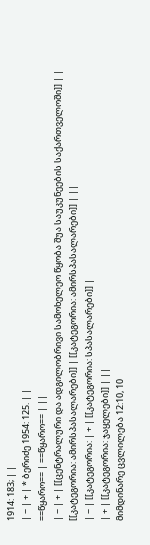1914: 183; | |
| − | + | * ბერიძე 1954: 125. | |
==წყარო== | ==წყარო== | ||
| − | + | [[ცენტრალური და ადგილობრივი სამოხელეო წყობა შუა საუკუნეების საქართველოში]] | |
[[კატეგორია: ამირსპასალარები]] | [[კატეგორია: ამირსპასალარები]] | ||
| − | [[კატეგორია: | + | [[კატეგორია: სპასალარები]] |
| + | [[კატეგორია: ჯაყელები]] | ||
მიმდინარე ცვლილება 12:10, 10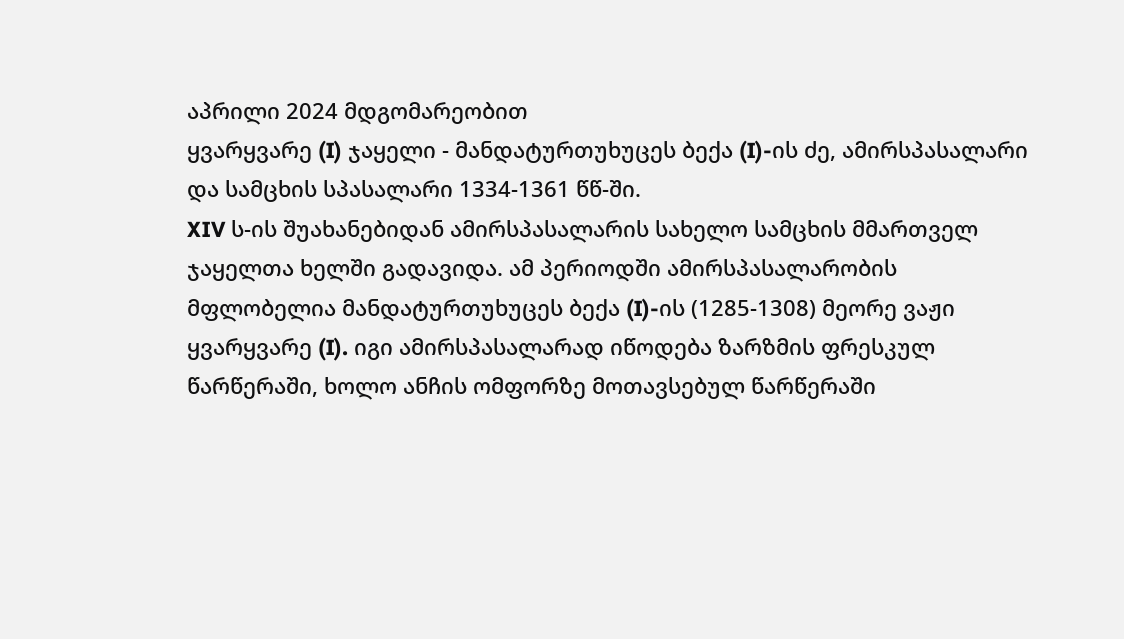აპრილი 2024 მდგომარეობით
ყვარყვარე (I) ჯაყელი - მანდატურთუხუცეს ბექა (I)-ის ძე, ამირსპასალარი და სამცხის სპასალარი 1334-1361 წწ-ში.
XIV ს-ის შუახანებიდან ამირსპასალარის სახელო სამცხის მმართველ ჯაყელთა ხელში გადავიდა. ამ პერიოდში ამირსპასალარობის მფლობელია მანდატურთუხუცეს ბექა (I)-ის (1285-1308) მეორე ვაჟი ყვარყვარე (I). იგი ამირსპასალარად იწოდება ზარზმის ფრესკულ წარწერაში, ხოლო ანჩის ომფორზე მოთავსებულ წარწერაში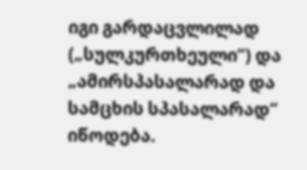იგი გარდაცვლილად („სულკურთხეული“) და „ამირსპასალარად და სამცხის სპასალარად“ იწოდება.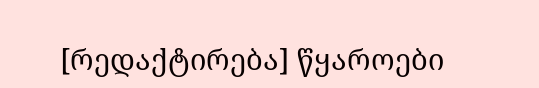[რედაქტირება] წყაროები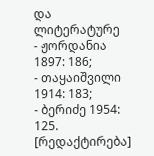და ლიტერატურე
- ჟორდანია 1897: 186;
- თაყაიშვილი 1914: 183;
- ბერიძე 1954: 125.
[რედაქტირება]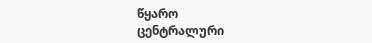წყარო
ცენტრალური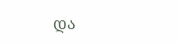და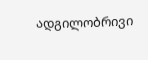ადგილობრივი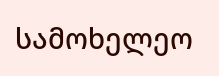სამოხელეო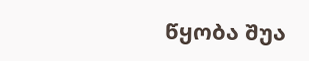წყობა შუა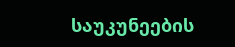საუკუნეების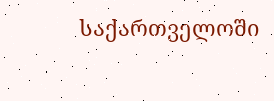საქართველოში